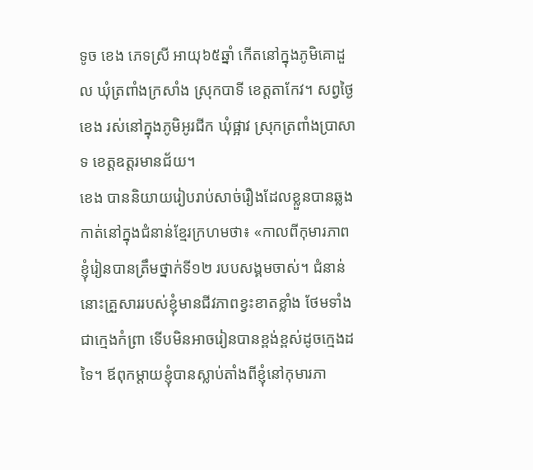ទូច ខេង ភេទស្រី អាយុ៦៥ឆ្នាំ កើតនៅក្នុងភូមិគោដួល ឃុំត្រពាំងក្រសាំង ស្រុកបាទី ខេត្តតាកែវ។ សព្វថ្ងៃ ខេង រស់នៅក្នុងភូមិអូរជីក ឃុំផ្អាវ ស្រុកត្រពាំងប្រាសាទ ខេត្តឧត្តរមានជ័យ។
ខេង បាននិយាយរៀបរាប់សាច់រឿងដែលខ្លួនបានឆ្លងកាត់នៅក្នុងជំនាន់ខ្មែរក្រហមថា៖ «កាលពីកុមារភាពខ្ញុំរៀនបានត្រឹមថ្នាក់ទី១២ របបសង្គមចាស់។ ជំនាន់នោះគ្រួសាររបស់ខ្ញុំមានជីវភាពខ្វះខាតខ្លាំង ថែមទាំងជាក្មេងកំព្រា ទើបមិនអាចរៀនបានខ្ពង់ខ្ពស់ដូចក្មេងដទៃ។ ឪពុកម្ដាយខ្ញុំបានស្លាប់តាំងពីខ្ញុំនៅកុមារភា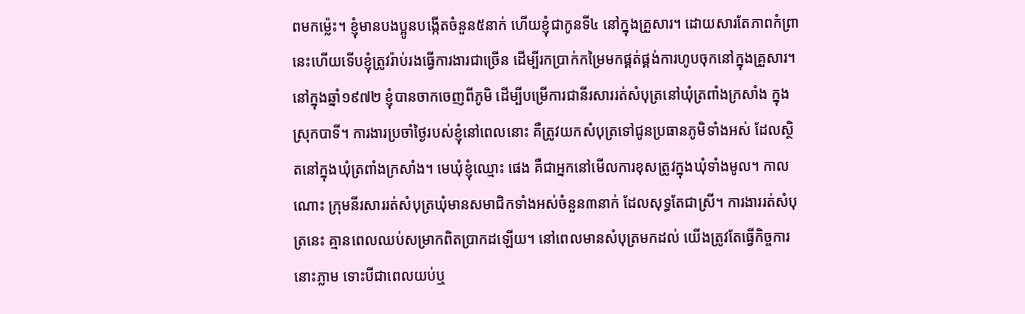ពមកម្ល៉េះ។ ខ្ញុំមានបងប្អូនបង្កើតចំនួន៥នាក់ ហើយខ្ញុំជាកូនទី៤ នៅក្នុងគ្រួសារ។ ដោយសារតែភាពកំព្រានេះហើយទើបខ្ញុំត្រូវរ៉ាប់រងធ្វើការងារជាច្រើន ដើម្បីរកប្រាក់កម្រៃមកផ្គត់ផ្គង់ការហូបចុកនៅក្នុងគ្រួសារ។
នៅក្នុងឆ្នាំ១៩៧២ ខ្ញុំបានចាកចេញពីភូមិ ដើម្បីបម្រើការជានីរសាររត់សំបុត្រនៅឃុំត្រពាំងក្រសាំង ក្នុងស្រុកបាទី។ ការងារប្រចាំថ្ងៃរបស់ខ្ញុំនៅពេលនោះ គឺត្រូវយកសំបុត្រទៅជូនប្រធានភូមិទាំងអស់ ដែលស្ថិតនៅក្នុងឃុំត្រពាំងក្រសាំង។ មេឃុំខ្ញុំឈ្មោះ ផេង គឺជាអ្នកនៅមើលការខុសត្រូវក្នុងឃុំទាំងមូល។ កាលណោះ ក្រុមនីរសាររត់សំបុត្រឃុំមានសមាជិកទាំងអស់ចំនួន៣នាក់ ដែលសុទ្ធតែជាស្រី។ ការងាររត់សំបុត្រនេះ គ្មានពេលឈប់សម្រាកពិតប្រាកដឡើយ។ នៅពេលមានសំបុត្រមកដល់ យើងត្រូវតែធ្វើកិច្ចការនោះភ្លាម ទោះបីជាពេលយប់ឬ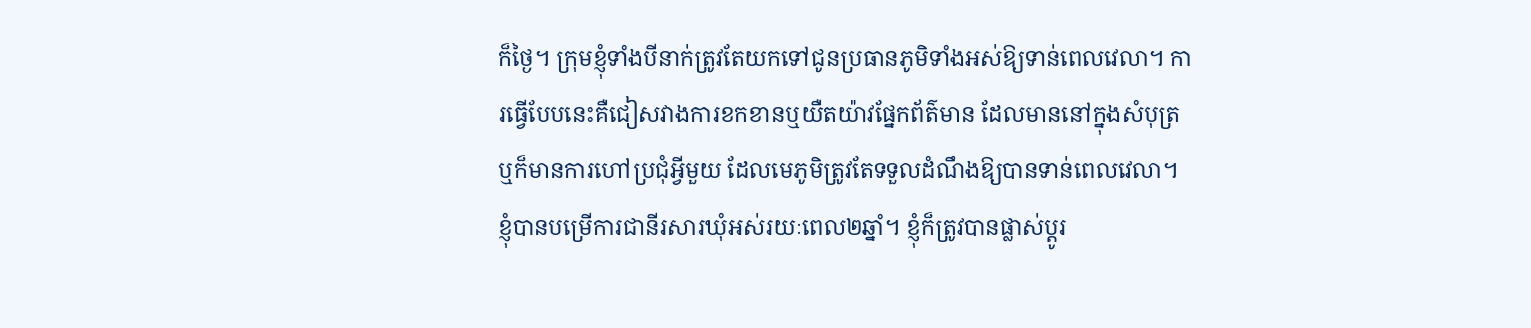ក៏ថ្ងៃ។ ក្រុមខ្ញុំទាំងបីនាក់ត្រូវតែយកទៅជូនប្រធានភូមិទាំងអស់ឱ្យទាន់ពេលវេលា។ ការធ្វើបែបនេះគឺជៀសវាងការខកខានឬយឺតយ៉ាវផ្នែកព័ត៌មាន ដែលមាននៅក្នុងសំបុត្រ ឬក៏មានការហៅប្រជុំអ្វីមួយ ដែលមេភូមិត្រូវតែទទួលដំណឹងឱ្យបានទាន់ពេលវេលា។
ខ្ញុំបានបម្រើការជានីរសារឃុំអស់រយៈពេល២ឆ្នាំ។ ខ្ញុំក៏ត្រូវបានផ្លាស់ប្ដូរ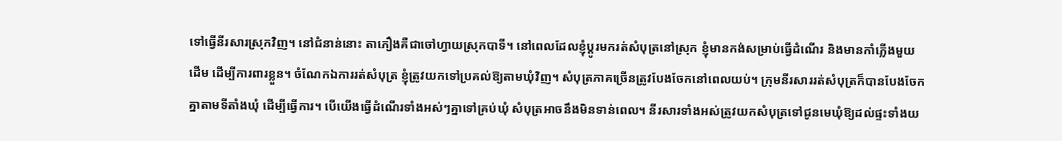ទៅធ្វើនីរសារស្រុកវិញ។ នៅជំនាន់នោះ តាភឿងគឺជាចៅហ្វាយស្រុកបាទី។ នៅពេលដែលខ្ញុំប្ដូរមករត់សំបុត្រនៅស្រុក ខ្ញុំមានកង់សម្រាប់ធ្វើដំណើរ និងមានកាំភ្លើងមួយដើម ដើម្បីការពារខ្លួន។ ចំណែកឯការរត់សំបុត្រ ខ្ញុំត្រូវយកទៅប្រគល់ឱ្យតាមឃុំវិញ។ សំបុត្រភាគច្រើនត្រូវបែងចែកនៅពេលយប់។ ក្រុមនីរសាររត់សំបុត្រក៏បានបែងចែកគ្នាតាមទីតាំងឃុំ ដើម្បីធ្វើការ។ បើយើងធ្វើដំណើរទាំងអស់ៗគ្នាទៅគ្រប់ឃុំ សំបុត្រអាចនឹងមិនទាន់ពេល។ នីរសារទាំងអស់ត្រូវយកសំបុត្រទៅជូនមេឃុំឱ្យដល់ផ្ទះទាំងយ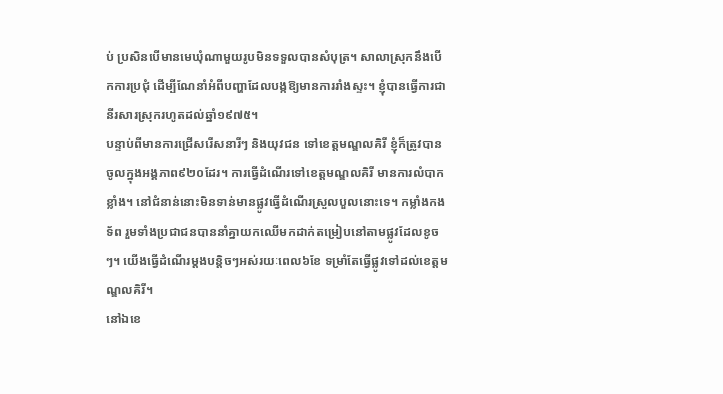ប់ ប្រសិនបើមានមេឃុំណាមួយរូបមិនទទួលបានសំបុត្រ។ សាលាស្រុកនឹងបើកការប្រជុំ ដើម្បីណែនាំអំពីបញ្ហាដែលបង្កឱ្យមានការរាំងស្ទះ។ ខ្ញុំបានធ្វើការជានីរសារស្រុករហូតដល់ឆ្នាំ១៩៧៥។
បន្ទាប់ពីមានការជ្រើសរើសនារីៗ និងយុវជន ទៅខេត្តមណ្ឌលគិរី ខ្ញុំក៏ត្រូវបានចូលក្នុងអង្គភាព៩២០ដែរ។ ការធ្វើដំណើរទៅខេត្តមណ្ឌលគិរី មានការលំបាកខ្លាំង។ នៅជំនាន់នោះមិនទាន់មានផ្លូវធ្វើដំណើរស្រួលបួលនោះទេ។ កម្លាំងកងទ័ព រួមទាំងប្រជាជនបាននាំគ្នាយកឈើមកដាក់តម្រៀបនៅតាមផ្លូវដែលខូចៗ។ យើងធ្វើដំណើរម្ដងបន្តិចៗអស់រយៈពេល៦ខែ ទម្រាំតែធ្វើផ្លូវទៅដល់ខេត្តមណ្ឌលគិរី។
នៅឯខេ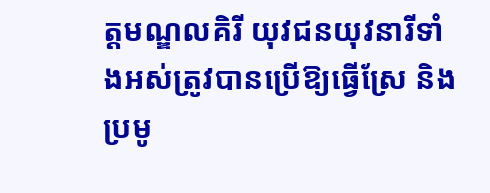ត្តមណ្ឌលគិរី យុវជនយុវនារីទាំងអស់ត្រូវបានប្រើឱ្យធ្វើស្រែ និងប្រមូ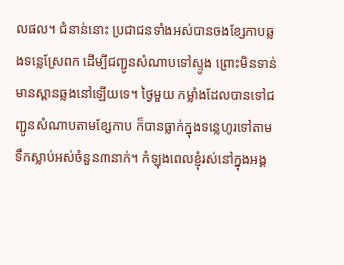លផល។ ជំនាន់នោះ ប្រជាជនទាំងអស់បានចងខ្សែកាបឆ្លងទន្លេស្រែពក ដើម្បីជញ្ជូនសំណាបទៅស្ទូង ព្រោះមិនទាន់មានស្ពានឆ្លងនៅឡើយទេ។ ថ្ងៃមួយ កម្លាំងដែលបានទៅជញ្ជូនសំណាបតាមខ្សែកាប ក៏បានធ្លាក់ក្នុងទន្លេហូរទៅតាមទឹកស្លាប់អស់ចំនួន៣នាក់។ កំឡុងពេលខ្ញុំរស់នៅក្នុងអង្គ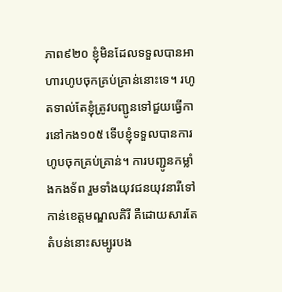ភាព៩២០ ខ្ញុំមិនដែលទទួលបានអាហារហូបចុកគ្រប់គ្រាន់នោះទេ។ រហូតទាល់តែខ្ញុំត្រូវបញ្ជូនទៅជួយធ្វើការនៅកង១០៥ ទើបខ្ញុំទទួលបានការហូបចុកគ្រប់គ្រាន់។ ការបញ្ជូនកម្លាំងកងទ័ព រួមទាំងយុវជនយុវនារីទៅកាន់ខេត្តមណ្ឌលគិរី គឺដោយសារតែតំបន់នោះសម្បូរបង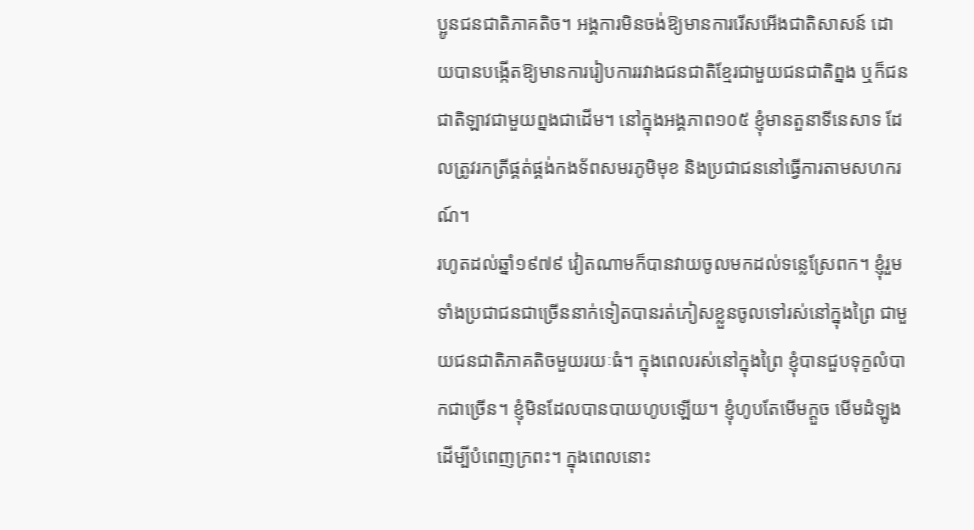ប្អូនជនជាតិភាគតិច។ អង្គការមិនចង់ឱ្យមានការរើសអើងជាតិសាសន៍ ដោយបានបង្កើតឱ្យមានការរៀបការរវាងជនជាតិខ្មែរជាមួយជនជាតិព្នង ឬក៏ជនជាតិឡាវជាមួយព្នងជាដើម។ នៅក្នុងអង្គភាព១០៥ ខ្ញុំមានតួនាទីនេសាទ ដែលត្រូវរកត្រីផ្គត់ផ្គង់កងទ័ពសមរភូមិមុខ និងប្រជាជននៅធ្វើការតាមសហករណ៍។
រហូតដល់ឆ្នាំ១៩៧៩ វៀតណាមក៏បានវាយចូលមកដល់ទន្លេស្រែពក។ ខ្ញុំរួមទាំងប្រជាជនជាច្រើននាក់ទៀតបានរត់ភៀសខ្លួនចូលទៅរស់នៅក្នុងព្រៃ ជាមួយជនជាតិភាគតិចមួយរយៈធំ។ ក្នុងពេលរស់នៅក្នុងព្រៃ ខ្ញុំបានជួបទុក្ខលំបាកជាច្រើន។ ខ្ញុំមិនដែលបានបាយហូបឡើយ។ ខ្ញុំហូបតែមើមក្ដួច មើមដំឡូង ដើម្បីបំពេញក្រពះ។ ក្នុងពេលនោះ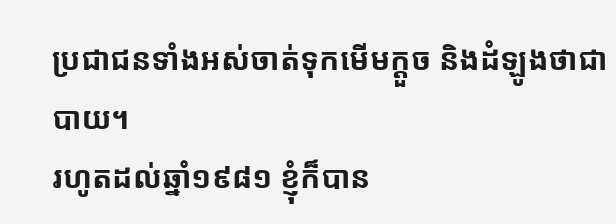ប្រជាជនទាំងអស់ចាត់ទុកមើមក្ដួច និងដំឡូងថាជាបាយ។
រហូតដល់ឆ្នាំ១៩៨១ ខ្ញុំក៏បាន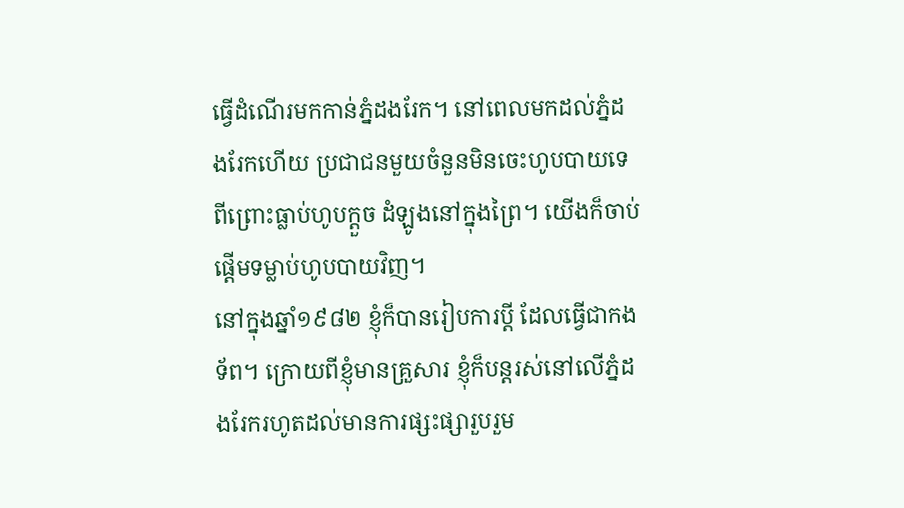ធ្វើដំណើរមកកាន់ភ្នំដងរែក។ នៅពេលមកដល់ភ្នំដងរែកហើយ ប្រជាជនមួយចំនួនមិនចេះហូបបាយទេ ពីព្រោះធ្លាប់ហូបក្ដួច ដំឡូងនៅក្នុងព្រៃ។ យើងក៏ចាប់ផ្តើមទម្លាប់ហូបបាយវិញ។
នៅក្នុងឆ្នាំ១៩៨២ ខ្ញុំក៏បានរៀបការប្ដី ដែលធ្វើជាកងទ័ព។ ក្រោយពីខ្ញុំមានគ្រួសារ ខ្ញុំក៏បន្តរស់នៅលើភ្នំដងរែករហូតដល់មានការផ្សះផ្សារួបរួម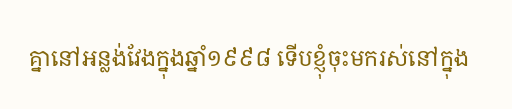គ្នានៅអន្លង់វែងក្នុងឆ្នាំ១៩៩៨ ទើបខ្ញុំចុះមករស់នៅក្នុង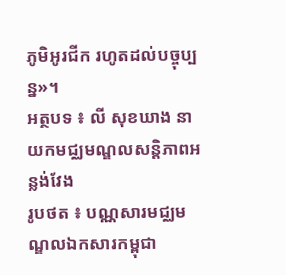ភូមិអូរជីក រហូតដល់បច្ចុប្បន្ន»។
អត្ថបទ ៖ លី សុខឃាង នាយកមជ្ឈមណ្ឌលសន្តិភាពអន្លង់វែង
រូបថត ៖ បណ្ណសារមជ្ឈមណ្ឌលឯកសារកម្ពុជា